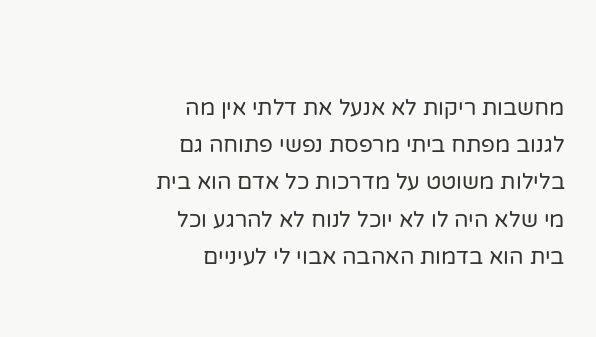מחשבות ריקות לא אנעל את דלתי אין מה לגנוב מפתח ביתי מרפסת נפשי פתוחה גם בלילות משוטט על מדרכות כל אדם הוא בית מי שלא היה לו לא יוכל לנוח לא להרגע וכל בית הוא בדמות האהבה אבוי לי לעיניים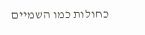כחולות כמו השמיים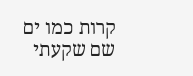קרות כמו ים שם שקעתי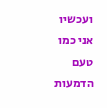ועכשיו אני כמו טעם הדמעות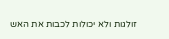זולגות ולא יכולות לכבות את האש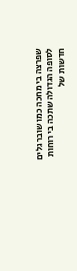שפרצה בי מחכה כמו שובר גלים לסופה הגדולה שתכה בי רוחות חדשות של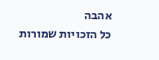אהבה
כל הזכויות שמורות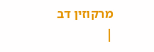מרקוזין דב
|